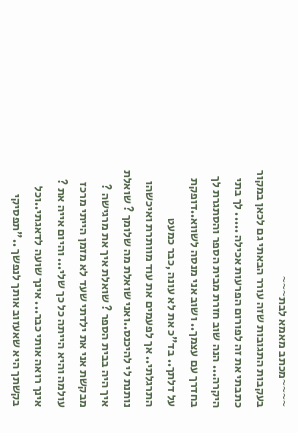~~~~מכתב מאמא לבת~~~
בעקבות התגובות שזה עורר הבאתי גם לכאן במקור כתבתי את זה לפורום הפרעות אכילה ..... לך בתי היקרה... הנה שוב חזרת מבית הספר והסתגרת לך בחדרך עם עצמך.. ושוב אני מנסה לשווא..דופקת על דלתך.. בד"כ את לא עונה ,כבר כמעט התרגלתי.. אך לפעמים את עוד מוותרת ואיכשהו נותנת לי להיכנס..ואני שואלת מה שלומך ? שואלת איך היה בבית הספר ? שואלת איך את מרגישה ? מבקשת אני את ילדתי שעד לא מזמן הייתי מרכז עולמה והיא הייתה כל כך שלי... והיום אייה את ? אינך רואה אותי כבר... אינך שועה לדאגתי..וכל בקשתך היא שאעזוב אותך לנפשך .."תפסיקי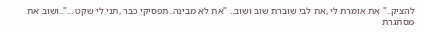להציק.." את אומרת לי ,את לבי שוברת שוב ושוב.. "את לא מבינה..תפסיקי כבר ,תני לי שקט ..."..ושוב את מסתגרת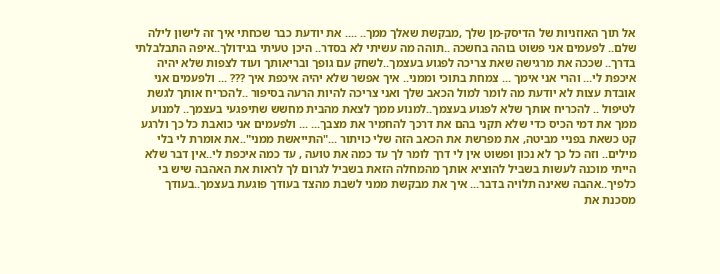אל תוך האוזניות של הדיסק-מן שלך ,מבקשת שאלך ממך.. .... את יודעת כבר שכחתי איך זה לישון לילה שלם.. לפעמים אני פשוט בוהה בחשכה ..תוהה מה עשיתי לא בסדר.. היכן טעיתי בגידולך..איפה התבלבלתי בדרך.. שככה את מרגישה שאת צריכה לפגוע בעצמך..לשחק עם גופך ובריאותך ועוד לצפות שלא יהיה איכפת לי... והרי אני אימך ... צמחת בתוכי וממני.. איך אפשר שלא יהיה איכפת איך ??? ... ולפעמים אני אובדת עצות לא יודעת מה לומר למול הכאב שלך ואני צריכה להיות הרעה בסיפור ..להכריח אותך לגשת לטיפול .. להכריח אותך שלא לפגוע בעצמך..למנוע ממך לצאת מהבית מחשש שתיפגעי בעצמך.. למנוע ממך את דמי הכיס כדי שלא תקני בהם את דרכך להחמיר את מצבך... ... ולפעמים אני כואבת כל כך ולרגע קט כשאת בפניי מביטה, את מפרשת את הכאב הזה שלי כויתור ..."התייאשת ממני"..את אומרת לי בלי מילים.. וזה כל כך לא נכון ופשוט אין לי דרך לומר לך עד כמה את טועה , עד כמה איכפת לי..אין דבר שלא הייתי מוכנה לעשות בשביל להוציא אותך מהמחלה הזאת בשביל לגרום לך לראות את האהבה שיש בי כלפיך..אהבה שאינה תלויה בדבר... איך את מבקשת ממני לשבת מהצד בעודך פוגעת בעצמך..בעודך מסכנת את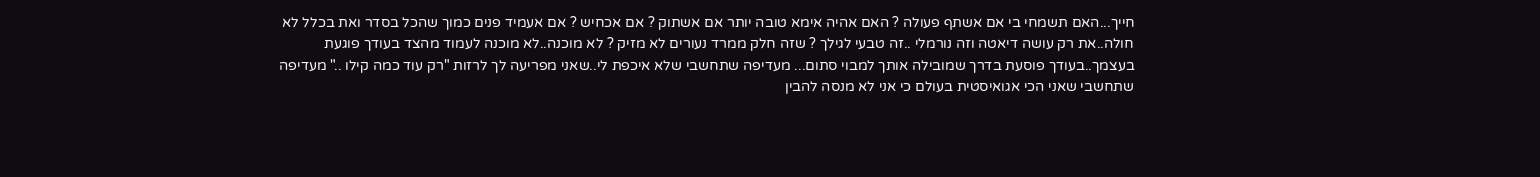חייך...האם תשמחי בי אם אשתף פעולה ? האם אהיה אימא טובה יותר אם אשתוק ? אם אכחיש ? אם אעמיד פנים כמוך שהכל בסדר ואת בכלל לא חולה..את רק עושה דיאטה וזה נורמלי ..זה טבעי לגילך ? שזה חלק ממרד נעורים לא מזיק ? לא מוכנה..לא מוכנה לעמוד מהצד בעודך פוגעת בעצמך..בעודך פוסעת בדרך שמובילה אותך למבוי סתום... מעדיפה שתחשבי שלא איכפת לי..שאני מפריעה לך לרזות "רק עוד כמה קילו .." מעדיפה שתחשבי שאני הכי אגואיסטית בעולם כי אני לא מנסה להבין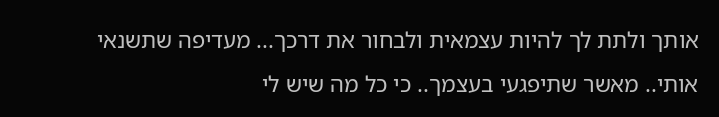אותך ולתת לך להיות עצמאית ולבחור את דרכך... מעדיפה שתשנאי אותי.. מאשר שתיפגעי בעצמך.. כי כל מה שיש לי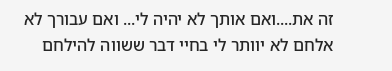זה את....ואם אותך לא יהיה לי... ואם עבורך לא אלחם לא יוותר לי בחיי דבר ששווה להילחם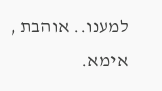למענו.. אוהבת , אימא.